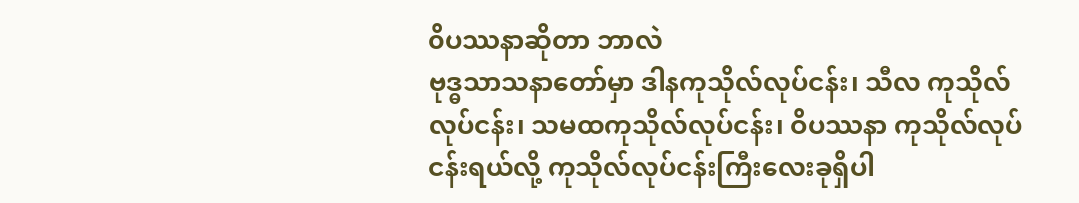၀ိပဿနာဆိုတာ ဘာလဲ
ဗုဒ္ဓသာသနာတော်မှာ ဒါနကုသိုလ်လုပ်ငန်း၊ သီလ ကုသိုလ်လုပ်ငန်း၊ သမထကုသိုလ်လုပ်ငန်း၊ ဝိပဿနာ ကုသိုလ်လုပ်ငန်းရယ်လို့ ကုသိုလ်လုပ်ငန်းကြီးလေးခုရှိပါ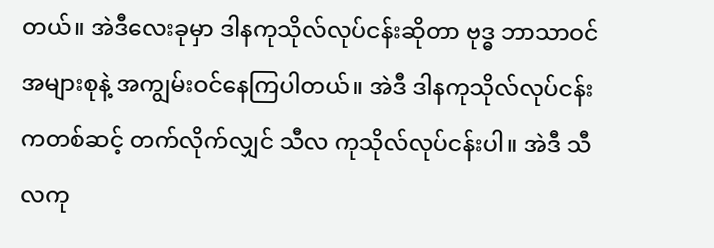တယ်။ အဲဒီလေးခုမှာ ဒါနကုသိုလ်လုပ်ငန်းဆိုတာ ဗုဒ္ဓ ဘာသာဝင်အများစုနဲ့ အကျွမ်းဝင်နေကြပါတယ်။ အဲဒီ ဒါနကုသိုလ်လုပ်ငန်းကတစ်ဆင့် တက်လိုက်လျှင် သီလ ကုသိုလ်လုပ်ငန်းပါ။ အဲဒီ သီလကု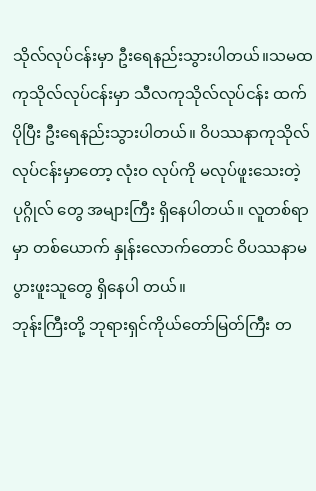သိုလ်လုပ်ငန်းမှာ ဦးရေနည်းသွားပါတယ်။သမထကုသိုလ်လုပ်ငန်းမှာ သီလကုသိုလ်လုပ်ငန်း ထက် ပိုပြီး ဦးရေနည်းသွားပါတယ်။ ဝိပဿနာကုသိုလ် လုပ်ငန်းမှာတော့ လုံးဝ လုပ်ကို မလုပ်ဖူးသေးတဲ့ ပုဂ္ဂိုလ် တွေ အများကြီး ရှိနေပါတယ်။ လူတစ်ရာမှာ တစ်ယောက် နှုန်းလောက်တောင် ဝိပဿနာမပွားဖူးသူတွေ ရှိနေပါ တယ်။
ဘုန်းကြီးတို့ ဘုရားရှင်ကိုယ်တော်မြတ်ကြီး တ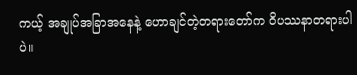ကယ့် အချုပ်အခြာအနေနဲ့ ဟောချင်တဲ့တရားတော်က ဝိပဿနာတရားပါပဲ။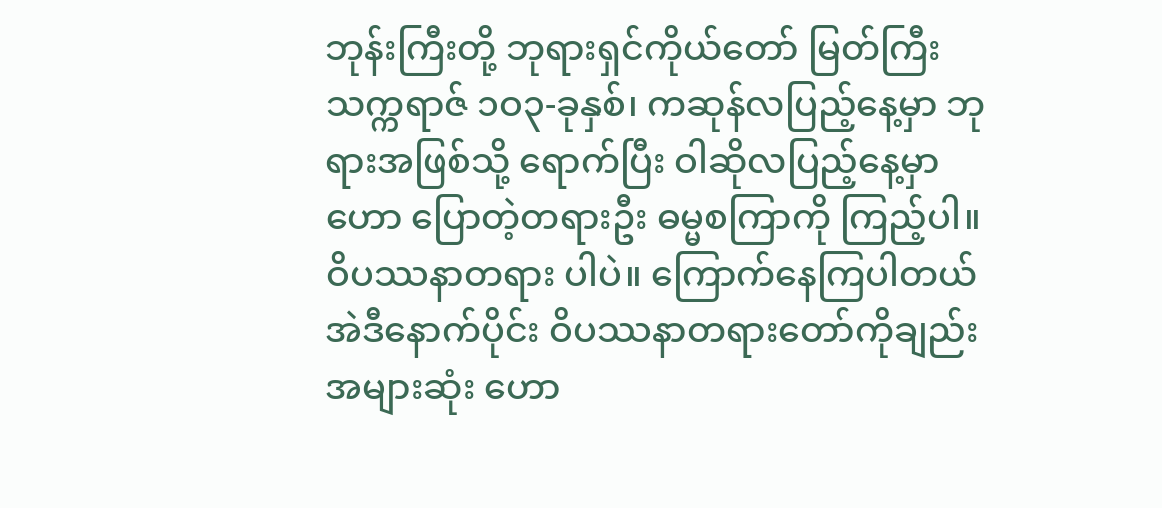ဘုန်းကြီးတို့ ဘုရားရှင်ကိုယ်တော် မြတ်ကြီး သက္ကရာဇ် ၁ဝ၃-ခုနှစ်၊ ကဆုန်လပြည့်နေ့မှာ ဘုရားအဖြစ်သို့ ရောက်ပြီး ဝါဆိုလပြည့်နေ့မှာ ဟော ပြောတဲ့တရားဦး ဓမ္မစကြာကို ကြည့်ပါ။ ဝိပဿနာတရား ပါပဲ။ ကြောက်နေကြပါတယ် အဲဒီနောက်ပိုင်း ဝိပဿနာတရားတော်ကိုချည်း အများဆုံး ဟော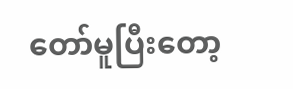တော်မူပြီးတော့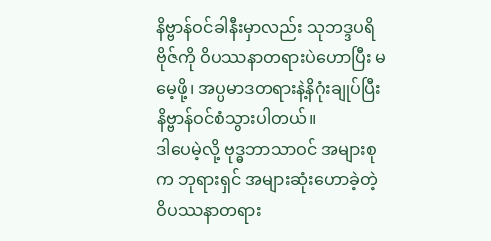နိဗ္ဗာန်ဝင်ခါနီးမှာလည်း သုဘဒ္ဒပရိဗိုဇ်ကို ဝိပဿနာတရားပဲဟောပြီး မမေ့ဖို့၊ အပ္ပမာဒတရားနဲ့နိဂုံးချုပ်ပြီး နိဗ္ဗာန်ဝင်စံသွားပါတယ်။
ဒါပေမဲ့လို့ ဗုဒ္ဓဘာသာဝင် အများစုက ဘုရားရှင် အများဆုံးဟောခဲ့တဲ့ ဝိပဿနာတရား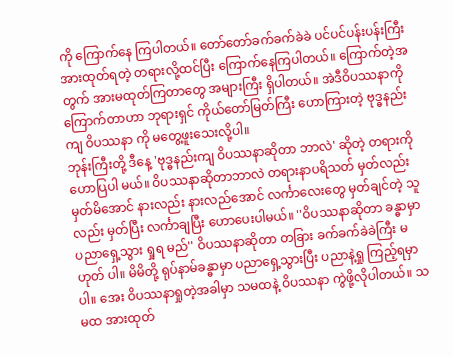ကို ကြောက်နေ ကြပါတယ်။ တော်တော်ခက်ခက်ခဲခဲ ပင်ပင်ပန်းပန်းကြီး အားထုတ်ရတဲ့ တရားလို့ထင်ပြီး ကြောက်နေကြပါတယ်။ ကြောက်တဲ့အတွက် အားမထုတ်ကြတာတွေ အများကြီး ရှိပါတယ်။ အဲဒီဝိပဿနာကို ကြောက်တာဟာ ဘုရားရှင် ကိုယ်တော်မြတ်ကြီး ဟောကြားတဲ့ ဗုဒ္ဓနည်းကျ ဝိပဿနာ ကို မတွေ့ဖူးသေးလို့ပါ။
ဘုန်းကြီးတို့ ဒီနေ့ 'ဗုဒ္ဓနည်းကျ ဝိပဿနာဆိုတာ ဘာလဲ' ဆိုတဲ့ တရားကို ဟောပြပါ မယ်။ ဝိပဿနာဆိုတာဘာလဲ တရားနာပရိသတ် မှတ်လည်း မှတ်မိအောင် နားလည်း နားလည်အောင် လင်္ကာလေးတွေ မှတ်ချင်တဲ့ သူလည်း မှတ်ပြီး လင်္ကာချပြီး ဟောပေးပါမယ်။ ''ဝိပဿနာဆိုတာ ခန္ဓာမှာ ပညာရှေ့သွား ရှုရ မည်'' ဝိပဿနာဆိုတာ တခြား ခက်ခက်ခဲခဲကြီး မဟုတ် ပါ။ မိမိတို့ ရုပ်နာမ်ခန္ဓာမှာ ပညာရှေ့သွားပြီး ပညာနဲ့ရှု ကြည့်ရမှာပါ။ အေး ဝိပဿနာရှုတဲ့အခါမှာ သမထနဲ့ ဝိပဿနာ ကွဲဖို့လိုပါတယ်။ သမထ အားထုတ်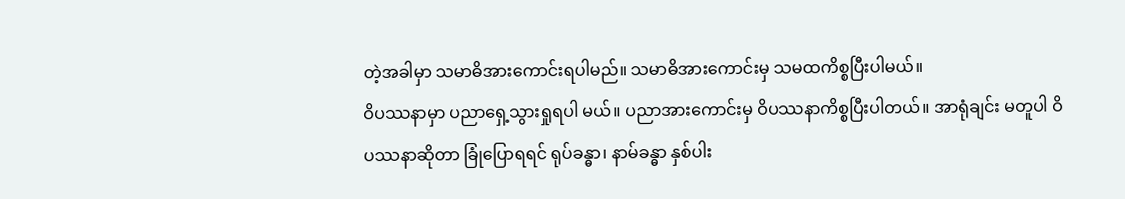တဲ့အခါမှာ သမာဓိအားကောင်းရပါမည်။ သမာဓိအားကောင်းမှ သမထကိစ္စပြီးပါမယ်။
ဝိပဿနာမှာ ပညာရှေ့သွားရှုရပါ မယ်။ ပညာအားကောင်းမှ ဝိပဿနာကိစ္စပြီးပါတယ်။ အာရုံချင်း မတူပါ ဝိပဿနာဆိုတာ ခြုံပြောရရင် ရုပ်ခန္ဓာ၊ နာမ်ခန္ဓာ နှစ်ပါး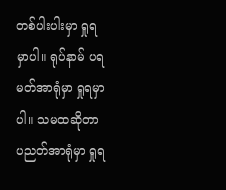တစ်ပါးပါးမှာ ရှုရမှာပါ။ ရုပ်နာမ် ပရမတ်အာရုံမှာ ရှုရမှာပါ။ သမထဆိုတာ ပညတ်အာရုံမှာ ရှုရ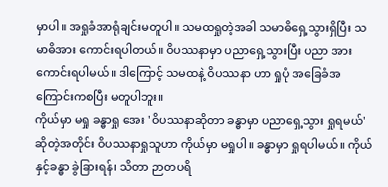မှာပါ။ အရှုခံအာရုံချင်းမတူပါ။ သမထရှုတဲ့အခါ သမာဓိရှေ့သွားရှိပြီး သမာဓိအား ကောင်းရပါတယ်။ ဝိပဿနာမှာ ပညာရှေ့သွားပြီး ပညာ အားကောင်းရပါမယ်။ ဒါကြောင့် သမထနဲ့ ဝိပဿနာ ဟာ ရှုပုံ အခြေခံအကြောင်းကစပြီး မတူပါဘူး။
ကိုယ်မှာ မရှု ခန္ဓာရှု အေး 'ဝိပဿနာဆိုတာ ခန္ဓာမှာ ပညာရှေ့သွား ရှုရမယ်' ဆိုတဲ့အတိုင်း ဝိပဿနာရှုသူဟာ ကိုယ်မှာ မရှုပါ။ ခန္ဓာမှာ ရှုရပါမယ်။ ကိုယ်နှင့်ခန္ဓာ ခွဲခြားရန်၊ သိတာ ဉာတပရိ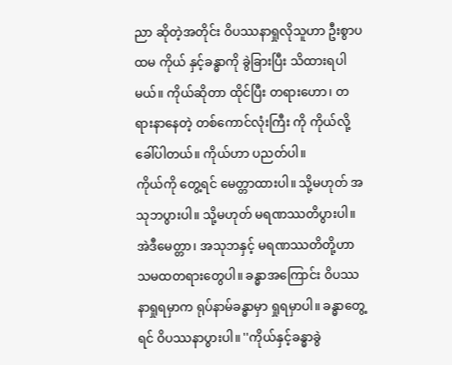ညာ ဆိုတဲ့အတိုင်း ဝိပဿနာရှုလိုသူဟာ ဦးစွာပထမ ကိုယ် နှင့်ခန္ဓာကို ခွဲခြားပြီး သိထားရပါမယ်။ ကိုယ်ဆိုတာ ထိုင်ပြီး တရားဟော၊ တရားနာနေတဲ့ တစ်ကောင်လုံးကြီး ကို ကိုယ်လို့ခေါ်ပါတယ်။ ကိုယ်ဟာ ပညတ်ပါ။
ကိုယ်ကို တွေ့ရင် မေတ္တာထားပါ။ သို့မဟုတ် အသုဘပွားပါ။ သို့မဟုတ် မရဏဿတိပွားပါ။ အဲဒီမေတ္တာ၊ အသုဘနှင့် မရဏဿတိတို့ဟာ သမထတရားတွေပါ။ ခန္ဓာအကြောင်း ဝိပဿနာရှုရမှာက ရုပ်နာမ်ခန္ဓာမှာ ရှုရမှာပါ။ ခန္ဓာတွေ့ရင် ဝိပဿနာပွားပါ။ ''ကိုယ်နှင့်ခန္ဓာခွဲ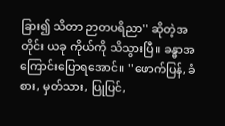ခြား၍ သိတာ ဉာတပရိညာ'' ဆိုတဲ့အတိုင်း ယခု ကိုယ်ကို သိသွားပြီ။ ခန္ဓာအကြောင်းပြောရအောင်။ ''ဖောက်ပြန်, ခံစား, မှတ်သား, ပြုပြင်,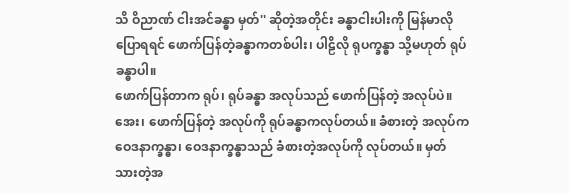သိ ဝိညာဏ် ငါးအင်ခန္ဓာ မှတ်'' ဆိုတဲ့အတိုင်း ခန္ဓာငါးပါးကို မြန်မာလို ပြောရရင် ဖောက်ပြန်တဲ့ခန္ဓာကတစ်ပါး၊ ပါဠိလို ရုပက္ခန္ဓာ သို့မဟုတ် ရုပ်ခန္ဓာပါ။
ဖောက်ပြန်တာက ရုပ်၊ ရုပ်ခန္ဓာ အလုပ်သည် ဖောက်ပြန်တဲ့ အလုပ်ပဲ။ အေး၊ ဖောက်ပြန်တဲ့ အလုပ်ကို ရုပ်ခန္ဓာကလုပ်တယ်။ ခံစားတဲ့ အလုပ်က ဝေဒနာက္ခန္ဓာ၊ ဝေဒနာက္ခန္ဓာသည် ခံစားတဲ့အလုပ်ကို လုပ်တယ်။ မှတ်သားတဲ့အ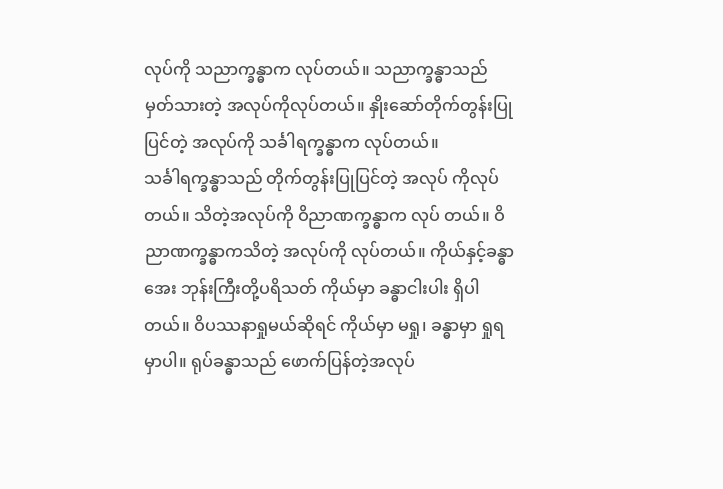လုပ်ကို သညာက္ခန္ဓာက လုပ်တယ်။ သညာက္ခန္ဓာသည် မှတ်သားတဲ့ အလုပ်ကိုလုပ်တယ်။ နှိုးဆော်တိုက်တွန်းပြုပြင်တဲ့ အလုပ်ကို သင်္ခါရက္ခန္ဓာက လုပ်တယ်။
သင်္ခါရက္ခန္ဓာသည် တိုက်တွန်းပြုပြင်တဲ့ အလုပ် ကိုလုပ်တယ်။ သိတဲ့အလုပ်ကို ဝိညာဏက္ခန္ဓာက လုပ် တယ်။ ဝိညာဏက္ခန္ဓာကသိတဲ့ အလုပ်ကို လုပ်တယ်။ ကိုယ်နှင့်ခန္ဓာ အေး ဘုန်းကြီးတို့ပရိသတ် ကိုယ်မှာ ခန္ဓာငါးပါး ရှိပါတယ်။ ဝိပဿနာရှုမယ်ဆိုရင် ကိုယ်မှာ မရှု၊ ခန္ဓာမှာ ရှုရမှာပါ။ ရုပ်ခန္ဓာသည် ဖောက်ပြန်တဲ့အလုပ်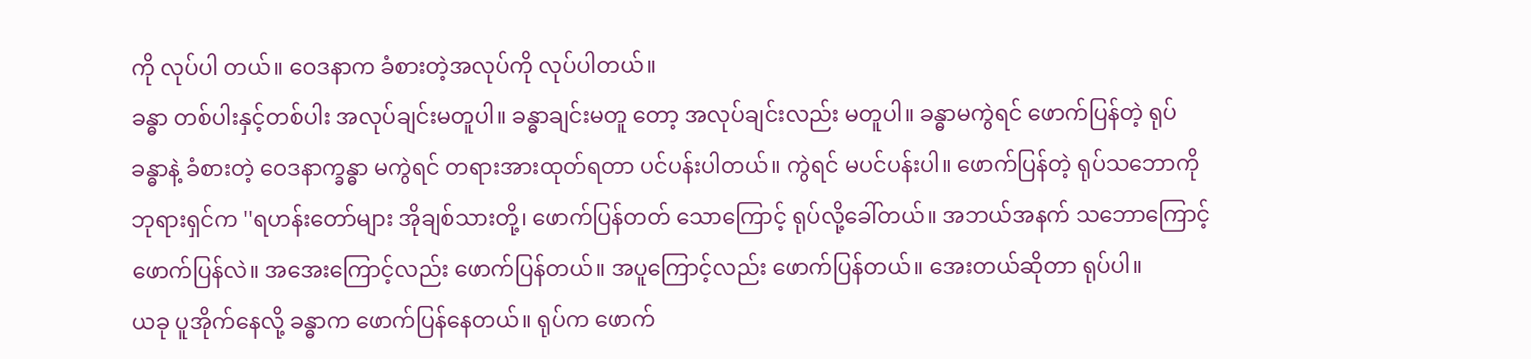ကို လုပ်ပါ တယ်။ ဝေဒနာက ခံစားတဲ့အလုပ်ကို လုပ်ပါတယ်။
ခန္ဓာ တစ်ပါးနှင့်တစ်ပါး အလုပ်ချင်းမတူပါ။ ခန္ဓာချင်းမတူ တော့ အလုပ်ချင်းလည်း မတူပါ။ ခန္ဓာမကွဲရင် ဖောက်ပြန်တဲ့ ရုပ်ခန္ဓာနဲ့ ခံစားတဲ့ ဝေဒနာက္ခန္ဓာ မကွဲရင် တရားအားထုတ်ရတာ ပင်ပန်းပါတယ်။ ကွဲရင် မပင်ပန်းပါ။ ဖောက်ပြန်တဲ့ ရုပ်သဘောကို ဘုရားရှင်က ''ရဟန်းတော်များ အိုချစ်သားတို့၊ ဖောက်ပြန်တတ် သောကြောင့် ရုပ်လို့ခေါ်တယ်။ အဘယ်အနက် သဘောကြောင့် ဖောက်ပြန်လဲ။ အအေးကြောင့်လည်း ဖောက်ပြန်တယ်။ အပူကြောင့်လည်း ဖောက်ပြန်တယ်။ အေးတယ်ဆိုတာ ရုပ်ပါ။
ယခု ပူအိုက်နေလို့ ခန္ဓာက ဖောက်ပြန်နေတယ်။ ရုပ်က ဖောက်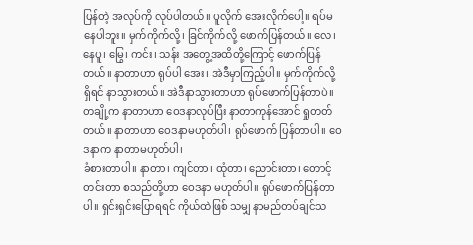ပြန်တဲ့ အလုပ်ကို လုပ်ပါတယ်။ ပူလိုက် အေးလိုက်ပေါ့။ ရပ်မနေပါဘူး။ မှက်ကိုက်လို့၊ ခြင်ကိုက်လို့ ဖောက်ပြန်တယ်။ လေ၊ နေပူ၊ မြွေ၊ ကင်း၊ သန်း အတွေ့အထိတို့ကြောင့် ဖောက်ပြန် တယ်။ နာတာဟာ ရုပ်ပါ အေး၊ အဲဒီမှာကြည့်ပါ။ မှက်ကိုက်လို့ရှိရင် နာသွားတယ်။ အဲဒီနာသွားတာဟာ ရုပ်ဖောက်ပြန်တာပဲ။ တချို့က နာတာဟာ ဝေဒနာလုပ်ပြီး နာတာကုန်အောင် ရှုတတ်တယ်။ နာတာဟာ ဝေဒနာမဟုတ်ပါ၊ ရုပ်ဖောက် ပြန်တာပါ။ ဝေဒနာက နာတာမဟုတ်ပါ၊
ခံစားတာပါ။ နာတာ၊ ကျင်တာ၊ ထုံတာ၊ ညောင်းတာ၊ တောင့်တင်းတာ စသည်တို့ဟာ ဝေဒနာ မဟုတ်ပါ။ ရုပ်ဖောက်ပြန်တာပါ။ ရှင်းရှင်းပြောရရင် ကိုယ်ထဲဖြစ် သမျှ နာမည်တပ်ချင်သ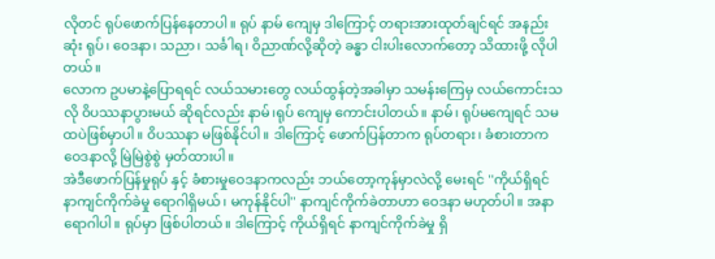လိုတင် ရုပ်ဖောက်ပြန်နေတာပါ။ ရုပ် နာမ် ကျေမှ ဒါကြောင့် တရားအားထုတ်ချင်ရင် အနည်းဆုံး ရုပ်၊ ဝေဒနာ၊ သညာ၊ သင်္ခါရ၊ ဝိညာဏ်လို့ဆိုတဲ့ ခန္ဓာ ငါးပါးလောက်တော့ သိထားဖို့ လိုပါတယ်။
လောက ဥပမာနဲ့ပြောရရင် လယ်သမားတွေ လယ်ထွန်တဲ့အခါမှာ သမန်းကြေမှ လယ်ကောင်းသလို ဝိပဿနာပွားမယ် ဆိုရင်လည်း နာမ်၊ရုပ် ကျေမှ ကောင်းပါတယ်။ နာမ်၊ ရုပ်မကျေရင် သမထပဲဖြစ်မှာပါ။ ဝိပဿနာ မဖြစ်နိုင်ပါ။ ဒါကြောင့် ဖောက်ပြန်တာက ရုပ်တရား၊ ခံစားတာက ဝေဒနာလို့ မြဲမြဲစွဲစွဲ မှတ်ထားပါ။
အဲဒီဖောက်ပြန်မှုရုပ် နှင့် ခံစားမှုဝေဒနာကလည်း ဘယ်တော့ကုန်မှာလဲလို့ မေးရင် ''ကိုယ်ရှိရင် နာကျင်ကိုက်ခဲမှု ရောဂါရှိမယ်၊ မကုန်နိုင်ပါ'' နာကျင်ကိုက်ခဲတာဟာ ဝေဒနာ မဟုတ်ပါ။ အနာ ရောဂါပါ။ ရုပ်မှာ ဖြစ်ပါတယ်။ ဒါကြောင့် ကိုယ်ရှိရင် နာကျင်ကိုက်ခဲမှု ရှိ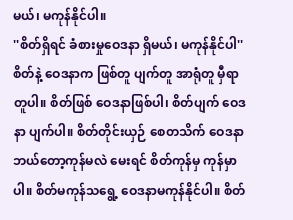မယ်၊ မကုန်နိုင်ပါ။
''စိတ်ရှိရင် ခံစားမှုဝေဒနာ ရှိမယ်၊ မကုန်နိုင်ပါ'' စိတ်နဲ့ ဝေဒနာက ဖြစ်တူ ပျက်တူ အာရုံတူ မှီရာတူပါ။ စိတ်ဖြစ် ဝေဒနာဖြစ်ပါ၊ စိတ်ပျက် ဝေဒနာ ပျက်ပါ။ စိတ်တိုင်းယှဉ် စေတသိက် ဝေဒနာ ဘယ်တော့ကုန်မလဲ မေးရင် စိတ်ကုန်မှ ကုန်မှာပါ။ စိတ်မကုန်သရွေ့ ဝေဒနာမကုန်နိုင်ပါ။ စိတ်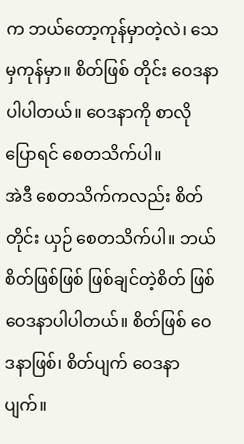က ဘယ်တော့ကုန်မှာတဲ့လဲ၊ သေမှကုန်မှာ။ စိတ်ဖြစ် တိုင်း ဝေဒနာ ပါပါတယ်။ ဝေဒနာကို စာလိုပြောရင် စေတသိက်ပါ။
အဲဒီ စေတသိက်ကလည်း စိတ်တိုင်း ယှဉ် စေတသိက်ပါ။ ဘယ်စိတ်ဖြစ်ဖြစ် ဖြစ်ချင်တဲ့စိတ် ဖြစ် ဝေဒနာပါပါတယ်။ စိတ်ဖြစ် ဝေဒနာဖြစ်၊ စိတ်ပျက် ဝေဒနာပျက်။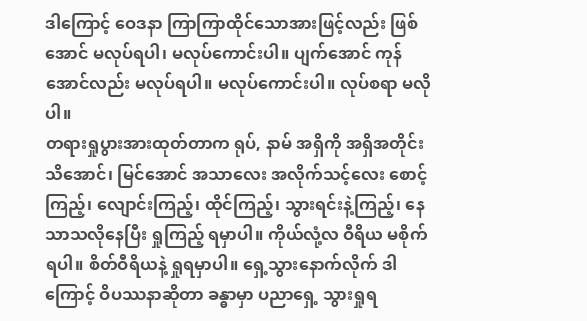ဒါကြောင့် ဝေဒနာ ကြာကြာထိုင်သောအားဖြင့်လည်း ဖြစ်အောင် မလုပ်ရပါ၊ မလုပ်ကောင်းပါ။ ပျက်အောင် ကုန်အောင်လည်း မလုပ်ရပါ။ မလုပ်ကောင်းပါ။ လုပ်စရာ မလိုပါ။
တရားရှုပွားအားထုတ်တာက ရုပ်, နာမ် အရှိကို အရှိအတိုင်းသိအောင်၊ မြင်အောင် အသာလေး အလိုက်သင့်လေး စောင့်ကြည့်၊ လျောင်းကြည့်၊ ထိုင်ကြည့်၊ သွားရင်းနဲ့ကြည့်၊ နေသာသလိုနေပြီး ရှုကြည့် ရမှာပါ။ ကိုယ်လုံ့လ ဝီရိယ မစိုက်ရပါ။ စိတ်ဝီရိယနဲ့ ရှုရမှာပါ။ ရှေ့သွားနောက်လိုက် ဒါကြောင့် ဝိပဿနာဆိုတာ ခန္ဓာမှာ ပညာရှေ့ သွားရှုရ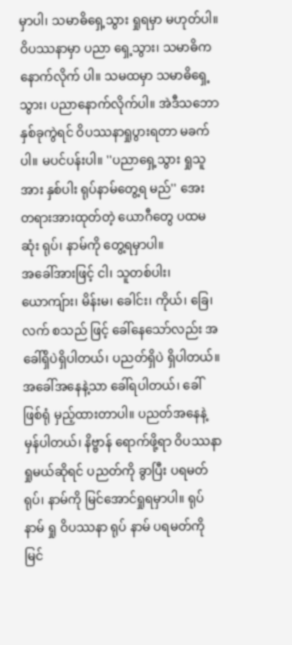မှာပါ၊ သမာဓိရှေ့သွား ရှုရမှာ မဟုတ်ပါ။ ဝိပဿနာမှာ ပညာ ရှေ့သွား၊ သမာဓိက နောက်လိုက် ပါ။ သမထမှာ သမာဓိရှေ့သွား၊ ပညာနောက်လိုက်ပါ။ အဲဒီသဘောနှစ်ခုကွဲရင် ဝိပဿနာရှုပွားရတာ မခက်ပါ။ မပင်ပန်းပါ။ ''ပညာရှေ့သွား ရှုသူအား နှစ်ပါး ရုပ်နာမ်တွေ့ရ မည်'' အေး တရားအားထုတ်တဲ့ ယောဂီတွေ ပထမဆုံး ရုပ်၊ နာမ်ကို တွေ့ရမှာပါ။
အခေါ်အားဖြင့် ငါ၊ သူတစ်ပါး၊ ယောကျ်ား၊ မိန်းမ၊ ခေါင်း၊ ကိုယ်၊ ခြေ၊ လက် စသည် ဖြင့် ခေါ်နေသော်လည်း အခေါ်ရှိပဲရှိပါတယ်၊ ပညတ်ရှိပဲ ရှိပါတယ်။ အခေါ်အနေနဲ့သာ ခေါ်ရပါတယ်၊ ခေါ်ဖြစ်ရုံ မှည့်ထားတာပါ။ ပညတ်အနေနဲ့ မှန်ပါတယ်၊ နိဗ္ဗာန် ရောက်ဖို့ရာ ဝိပဿနာရှုမယ်ဆိုရင် ပညတ်ကို ခွာပြီး ပရမတ် ရုပ်၊ နာမ်ကို မြင်အောင်ရှုရမှာပါ။ ရုပ် နာမ် ရှု ဝိပဿနာ ရုပ် နာမ် ပရမတ်ကို မြင်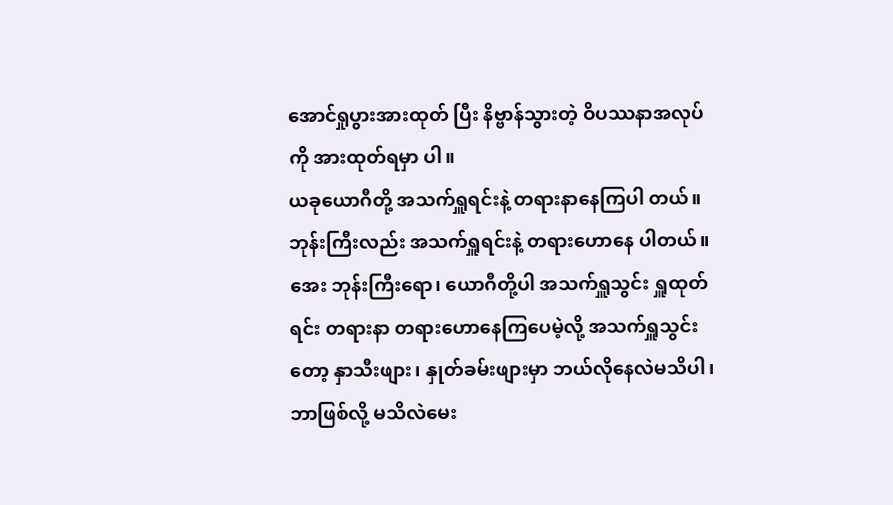အောင်ရှုပွားအားထုတ် ပြီး နိဗ္ဗာန်သွားတဲ့ ဝိပဿနာအလုပ်ကို အားထုတ်ရမှာ ပါ။
ယခုယောဂီတို့ အသက်ရှူရင်းနဲ့ တရားနာနေကြပါ တယ်။ ဘုန်းကြီးလည်း အသက်ရှူရင်းနဲ့ တရားဟောနေ ပါတယ်။ အေး ဘုန်းကြီးရော၊ ယောဂီတို့ပါ အသက်ရှူသွင်း ရှူထုတ်ရင်း တရားနာ တရားဟောနေကြပေမဲ့လို့ အသက်ရှူသွင်းတော့ နှာသီးဖျား၊ နှုတ်ခမ်းဖျားမှာ ဘယ်လိုနေလဲမသိပါ၊ ဘာဖြစ်လို့ မသိလဲမေး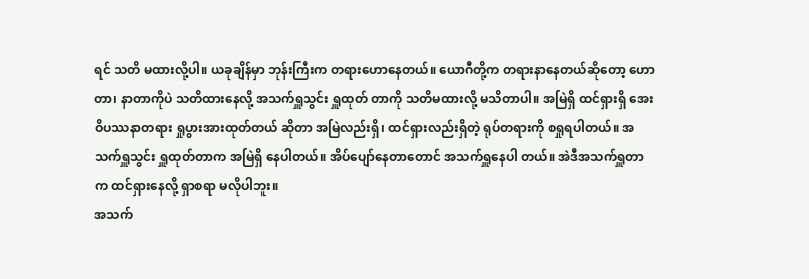ရင် သတိ မထားလို့ပါ။ ယခုချိန်မှာ ဘုန်းကြီးက တရားဟောနေတယ်။ ယောဂီတို့က တရားနာနေတယ်ဆိုတော့ ဟောတာ၊ နာတာကိုပဲ သတိထားနေလို့ အသက်ရှူသွင်း ရှူထုတ် တာကို သတိမထားလို့ မသိတာပါ။ အမြဲရှိ ထင်ရှားရှိ အေး ဝိပဿနာတရား ရှုပွားအားထုတ်တယ် ဆိုတာ အမြဲလည်းရှိ၊ ထင်ရှားလည်းရှိတဲ့ ရုပ်တရားကို စရှုရပါတယ်။ အသက်ရှူသွင်း ရှူထုတ်တာက အမြဲရှိ နေပါတယ်။ အိပ်ပျော်နေတာတောင် အသက်ရှူနေပါ တယ်။ အဲဒီအသက်ရှူတာက ထင်ရှားနေလို့ ရှာစရာ မလိုပါဘူး။
အသက်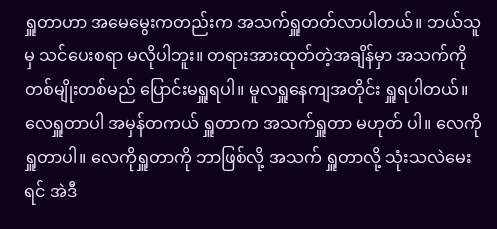ရှူတာဟာ အမေမွေးကတည်းက အသက်ရှူတတ်လာပါတယ်။ ဘယ်သူမှ သင်ပေးစရာ မလိုပါဘူး။ တရားအားထုတ်တဲ့အချိန်မှာ အသက်ကို တစ်မျိုးတစ်မည် ပြောင်းမရှူရပါ။ မူလရှူနေကျအတိုင်း ရှူရပါတယ်။ လေရှူတာပါ အမှန်တကယ် ရှူတာက အသက်ရှူတာ မဟုတ် ပါ။ လေကိုရှူတာပါ။ လေကိုရှူတာကို ဘာဖြစ်လို့ အသက် ရှူတာလို့ သုံးသလဲမေးရင် အဲဒီ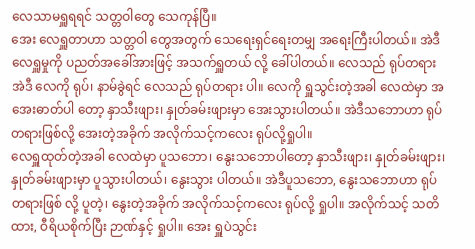လေသာမရှူရရင် သတ္တဝါတွေ သေကုန်ပြီ။
အေး လေရှူတာဟာ သတ္တဝါ တွေအတွက် သေရေးရှင်ရေးတမျှ အရေးကြီးပါတယ်။ အဲဒီလေရှူမှုကို ပညတ်အခေါ်အားဖြင့် အသက်ရှူတယ် လို့ ခေါ်ပါတယ်။ လေသည် ရုပ်တရား အဲဒီ လေကို ရုပ်၊ နာမ်ခွဲရင် လေသည် ရုပ်တရား ပါ။ လေကို ရှူသွင်းတဲ့အခါ လေထဲမှာ အအေးဓာတ်ပါ တော့ နှာသီးဖျား၊ နှုတ်ခမ်းဖျားမှာ အေးသွားပါတယ်။ အဲဒီသဘောဟာ ရုပ်တရားဖြစ်လို့ အေးတဲ့အခိုက် အလိုက်သင့်ကလေး ရုပ်လို့ရှုပါ။
လေရှူထုတ်တဲ့အခါ လေထဲမှာ ပူသဘော၊ နွေးသဘောပါတော့ နှာသီးဖျား၊ နှုတ်ခမ်းဖျား၊ နှုတ်ခမ်းဖျားမှာ ပူသွားပါတယ်၊ နွေးသွား ပါတယ်။ အဲဒီပူသဘော, နွေးသဘောဟာ ရုပ်တရားဖြစ် လို့ ပူတဲ့၊ နွေးတဲ့အခိုက် အလိုက်သင့်ကလေး ရုပ်လို့ ရှုပါ။ အလိုက်သင့် သတိထား, ဝီရိယစိုက်ပြီး ဉာဏ်နှင့် ရှုပါ။ အေး ရှူပဲသွင်း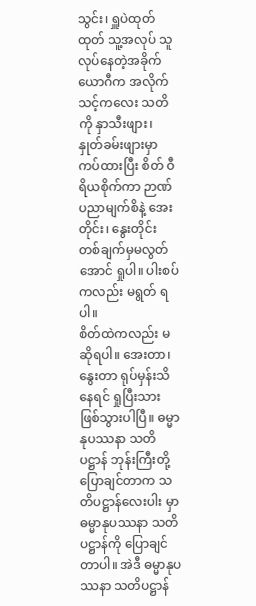သွင်း၊ ရှူပဲထုတ်ထုတ် သူ့အလုပ် သူ လုပ်နေတဲ့အခိုက် ယောဂီက အလိုက်သင့်ကလေး သတိကို နှာသီးဖျား၊ နှုတ်ခမ်းဖျားမှာ ကပ်ထားပြီး စိတ် ဝီရိယစိုက်ကာ ဉာဏ်ပညာမျက်စိနဲ့ အေးတိုင်း၊ နွေးတိုင်း တစ်ချက်မှမလွတ်အောင် ရှုပါ။ ပါးစပ်ကလည်း မရွတ် ရပါ။
စိတ်ထဲကလည်း မဆိုရပါ။ အေးတာ၊ နွေးတာ ရုပ်မှန်းသိနေရင် ရှုပြီးသား ဖြစ်သွားပါပြီ။ ဓမ္မာနုပဿနာ သတိပဋ္ဌာန် ဘုန်းကြီးတို့ ပြောချင်တာက သတိပဋ္ဌာန်လေးပါး မှာ ဓမ္မာနုပဿနာ သတိပဋ္ဌာန်ကို ပြောချင်တာပါ။ အဲဒီ ဓမ္မာနုပဿနာ သတိပဋ္ဌာန်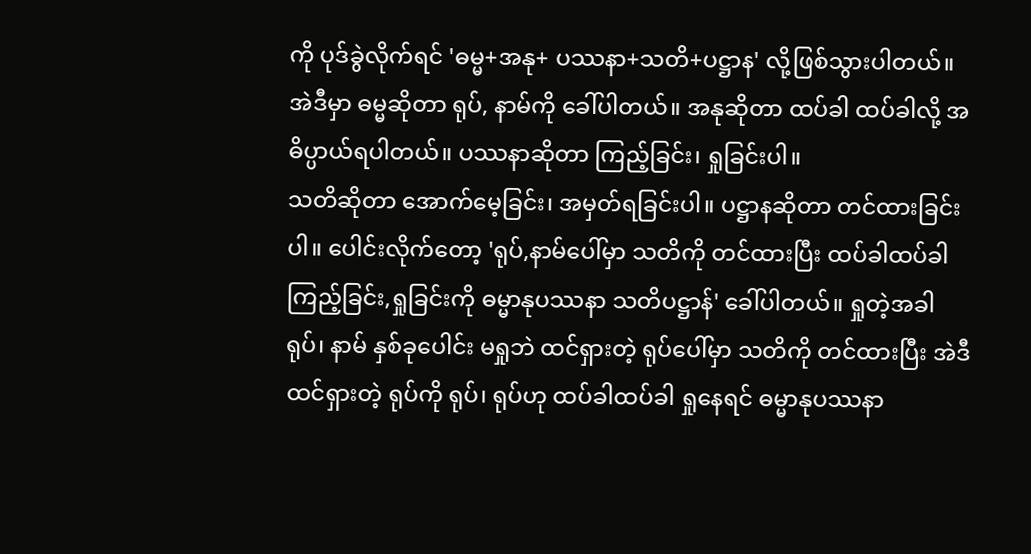ကို ပုဒ်ခွဲလိုက်ရင် 'ဓမ္မ+အနု+ ပဿနာ+သတိ+ပဋ္ဌာန' လို့ဖြစ်သွားပါတယ်။ အဲဒီမှာ ဓမ္မဆိုတာ ရုပ်, နာမ်ကို ခေါ်ပါတယ်။ အနုဆိုတာ ထပ်ခါ ထပ်ခါလို့ အဓိပ္ပာယ်ရပါတယ်။ ပဿနာဆိုတာ ကြည့်ခြင်း၊ ရှုခြင်းပါ။
သတိဆိုတာ အောက်မေ့ခြင်း၊ အမှတ်ရခြင်းပါ။ ပဋ္ဌာနဆိုတာ တင်ထားခြင်းပါ။ ပေါင်းလိုက်တော့ 'ရုပ်,နာမ်ပေါ်မှာ သတိကို တင်ထားပြီး ထပ်ခါထပ်ခါ ကြည့်ခြင်း,ရှုခြင်းကို ဓမ္မာနုပဿနာ သတိပဋ္ဌာန်' ခေါ်ပါတယ်။ ရှုတဲ့အခါ ရုပ်၊ နာမ် နှစ်ခုပေါင်း မရှုဘဲ ထင်ရှားတဲ့ ရုပ်ပေါ်မှာ သတိကို တင်ထားပြီး အဲဒီထင်ရှားတဲ့ ရုပ်ကို ရုပ်၊ ရုပ်ဟု ထပ်ခါထပ်ခါ ရှုနေရင် ဓမ္မာနုပဿနာ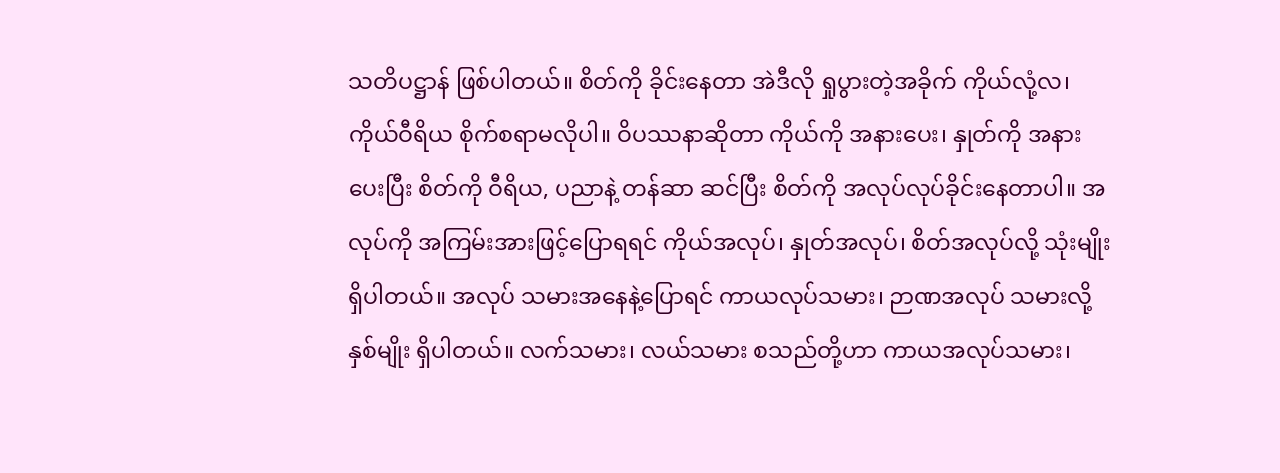သတိပဋ္ဌာန် ဖြစ်ပါတယ်။ စိတ်ကို ခိုင်းနေတာ အဲဒီလို ရှုပွားတဲ့အခိုက် ကိုယ်လုံ့လ၊ ကိုယ်ဝီရိယ စိုက်စရာမလိုပါ။ ဝိပဿနာဆိုတာ ကိုယ်ကို အနားပေး၊ နှုတ်ကို အနားပေးပြီး စိတ်ကို ဝီရိယ, ပညာနဲ့ တန်ဆာ ဆင်ပြီး စိတ်ကို အလုပ်လုပ်ခိုင်းနေတာပါ။ အလုပ်ကို အကြမ်းအားဖြင့်ပြောရရင် ကိုယ်အလုပ်၊ နှုတ်အလုပ်၊ စိတ်အလုပ်လို့ သုံးမျိုးရှိပါတယ်။ အလုပ် သမားအနေနဲ့ပြောရင် ကာယလုပ်သမား၊ ဉာဏအလုပ် သမားလို့ နှစ်မျိုး ရှိပါတယ်။ လက်သမား၊ လယ်သမား စသည်တို့ဟာ ကာယအလုပ်သမား၊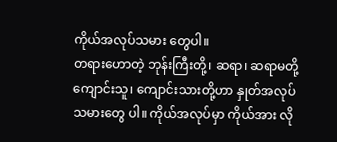ကိုယ်အလုပ်သမား တွေပါ။
တရားဟောတဲ့ ဘုန်းကြီးတို့၊ ဆရာ၊ ဆရာမတို့ ကျောင်းသူ၊ ကျောင်းသားတို့ဟာ နှုတ်အလုပ်သမားတွေ ပါ။ ကိုယ်အလုပ်မှာ ကိုယ်အား လို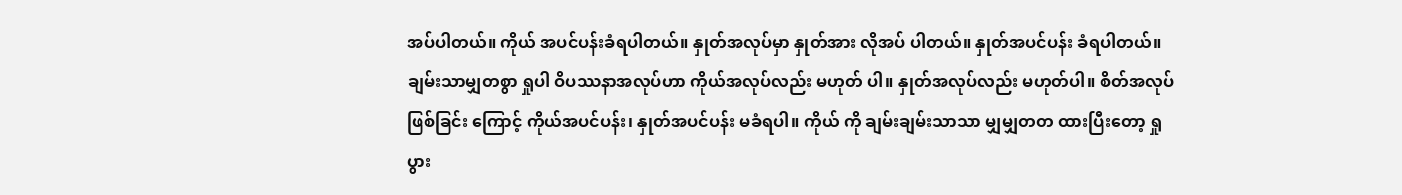အပ်ပါတယ်။ ကိုယ် အပင်ပန်းခံရပါတယ်။ နှုတ်အလုပ်မှာ နှုတ်အား လိုအပ် ပါတယ်။ နှုတ်အပင်ပန်း ခံရပါတယ်။ ချမ်းသာမျှတစွာ ရှုပါ ဝိပဿနာအလုပ်ဟာ ကိုယ်အလုပ်လည်း မဟုတ် ပါ။ နှုတ်အလုပ်လည်း မဟုတ်ပါ။ စိတ်အလုပ်ဖြစ်ခြင်း ကြောင့် ကိုယ်အပင်ပန်း၊ နှုတ်အပင်ပန်း မခံရပါ။ ကိုယ် ကို ချမ်းချမ်းသာသာ မျှမျှတတ ထားပြီးတော့ ရှုပွား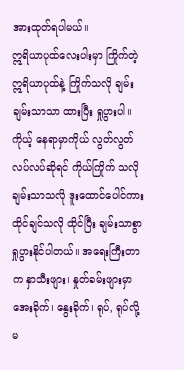အားထုတ်ရပါမယ်။
ဣရိယာပုထ်လေးပါးမှာ ကြိုက်တဲ့ ဣရိယာပုထ်နဲ့ ကြိုက်သလို ချမ်းချမ်းသာသာ ထားပြီး ရှုပွားပါ။ ကိုယ့် နေရာမှာကိုယ် လွတ်လွတ်လပ်လပ်ဆိုရင် ကိုယ်ကြိုက် သလို ချမ်းသာသလို ဒူးထောင်ပေါင်ကား ထိုင်ချင်သလို ထိုင်ပြီး ချမ်းသာစွာ ရှုပွားနိုင်ပါတယ်။ အရေးကြီးတာက နှာသီးဖျား၊ နှုတ်ခမ်းဖျားမှာ အေးခိုက်၊ နွေးခိုက်၊ ရုပ်, ရုပ်လို့ မ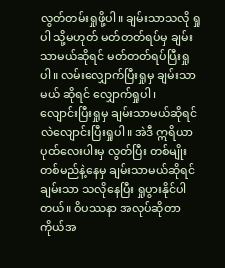လွတ်တမ်းရှုဖို့ပါ။ ချမ်းသာသလို ရှုပါ သို့မဟုတ် မတ်တတ်ရပ်မှ ချမ်းသာမယ်ဆိုရင် မတ်တတ်ရပ်ပြီးရှုပါ။ လမ်းလျှောက်ပြီးရှုမှ ချမ်းသာမယ် ဆိုရင် လျှောက်ရှုပါ၊
လျောင်းပြီးရှုမှ ချမ်းသာမယ်ဆိုရင် လဲလျောင်းပြီးရှုပါ။ အဲဒီ ဣရိယာပုထ်လေးပါးမှ လွတ်ပြီး တစ်မျိုးတစ်မည်နဲ့နေမှ ချမ်းသာမယ်ဆိုရင် ချမ်းသာ သလိုနေပြီး ရှုပွားနိုင်ပါတယ်။ ဝိပဿနာ အလုပ်ဆိုတာ ကိုယ်အ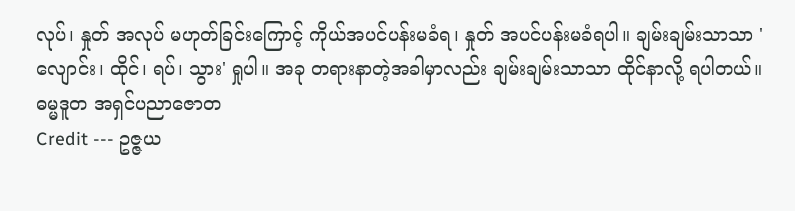လုပ်၊ နှုတ် အလုပ် မဟုတ်ခြင်းကြောင့် ကိုယ်အပင်ပန်းမခံရ၊ နှုတ် အပင်ပန်းမခံရပါ။ ချမ်းချမ်းသာသာ 'လျောင်း၊ ထိုင်၊ ရပ်၊ သွား' ရှုပါ။ အခု တရားနာတဲ့အခါမှာလည်း ချမ်းချမ်းသာသာ ထိုင်နာလို့ ရပါတယ်။
ဓမ္မဒူတ အရှင်ပညာဇောတ
Credit --- ဥဇ္ဇယ